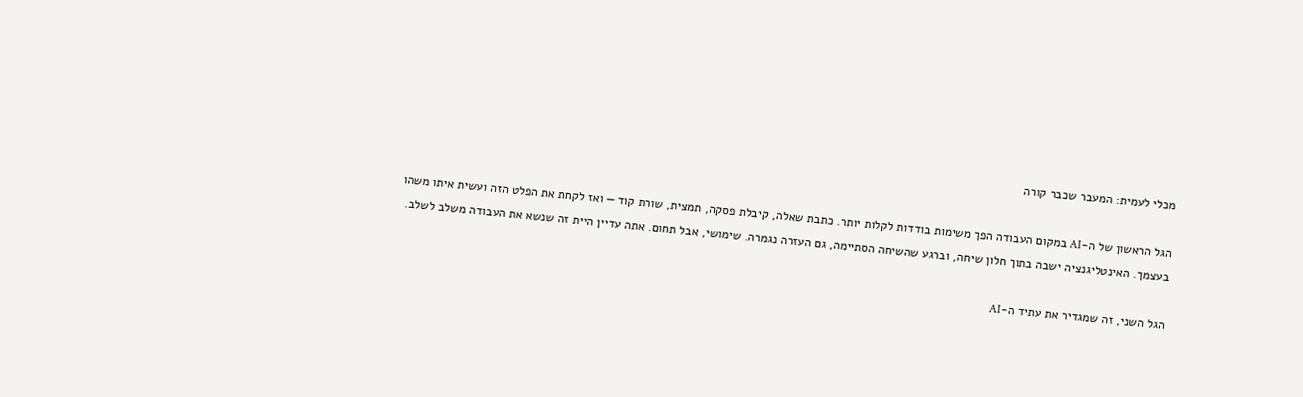מכלי לעמית: המעבר שכבר קורה

הגל הראשון של ה-AI במקום העבודה הפך משימות בודדות לקלות יותר. כתבת שאלה, קיבלת פסקה, תמצית, שורת קוד — ואז לקחת את הפלט הזה ועשית איתו משהו בעצמך. האינטליגנציה ישבה בתוך חלון שיחה, וברגע שהשיחה הסתיימה, גם העזרה נגמרה. שימושי, אבל תחום. אתה עדיין היית זה שנשא את העבודה משלב לשלב.

הגל השני, זה שמגדיר את עתיד ה-AI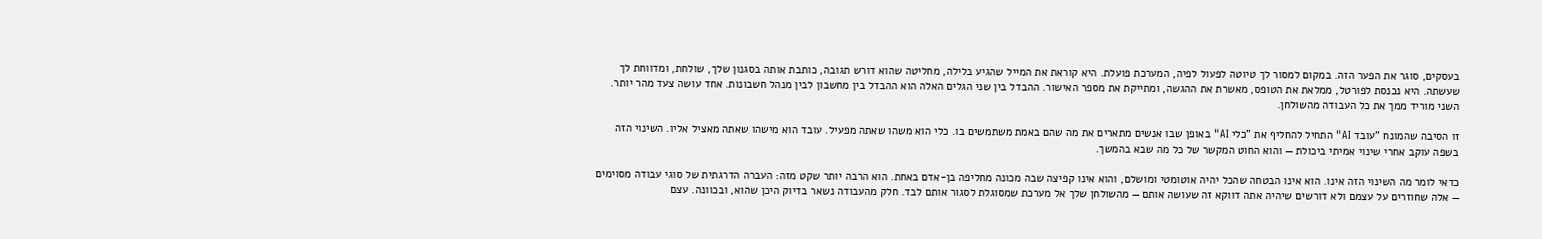בעסקים, סוגר את הפער הזה. במקום למסור לך טיוטה לפעול לפיה, המערכת פועלת. היא קוראת את המייל שהגיע בלילה, מחליטה שהוא דורש תגובה, כותבת אותה בסגנון שלך, שולחת, ומדווחת לך שעשתה. היא נכנסת לפורטל, ממלאת את הטופס, מאשרת את ההגשה, ומתייקת את מספר האישור. ההבדל בין שני הגלים האלה הוא ההבדל בין מחשבון לבין מנהל חשבונות. אחד עושה צעד מהר יותר. השני מוריד ממך את כל העבודה מהשולחן.

זו הסיבה שהמונח "עובד AI" התחיל להחליף את "כלי AI" באופן שבו אנשים מתארים את מה שהם באמת משתמשים בו. כלי הוא משהו שאתה מפעיל. עובד הוא מישהו שאתה מאציל אליו. השינוי הזה בשפה עוקב אחרי שינוי אמיתי ביכולת — והוא החוט המקשר של כל מה שבא בהמשך.

כדאי לומר מה השינוי הזה אינו. הוא אינו הבטחה שהכל יהיה אוטומטי ומושלם, והוא אינו קפיצה שבה מכונה מחליפה בן-אדם באחת. הוא הרבה יותר שקט מזה: העברה הדרגתית של סוגי עבודה מסוימים — אלה שחוזרים על עצמם ולא דורשים שיהיה אתה דווקא זה שעושה אותם — מהשולחן שלך אל מערכת שמסוגלת לסגור אותם לבד. חלק מהעבודה נשאר בדיוק היכן שהוא, ובכוונה. עצם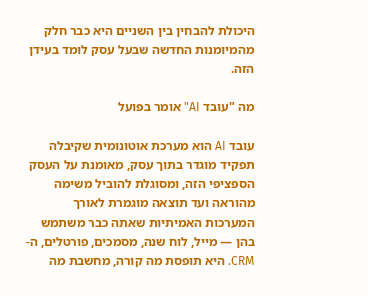היכולת להבחין בין השניים היא כבר חלק מהמיומנות החדשה שבעל עסק לומד בעידן הזה.

מה "עובד AI" אומר בפועל

עובד AI הוא מערכת אוטונומית שקיבלה תפקיד מוגדר בתוך עסק, מאומנת על העסק הספציפי הזה, ומסוגלת להוביל משימה מהוראה ועד תוצאה מוגמרת לאורך המערכות האמיתיות שאתה כבר משתמש בהן — מייל, לוח שנה, מסמכים, פורטלים, ה-CRM. היא תופסת מה קורה, מחשבת מה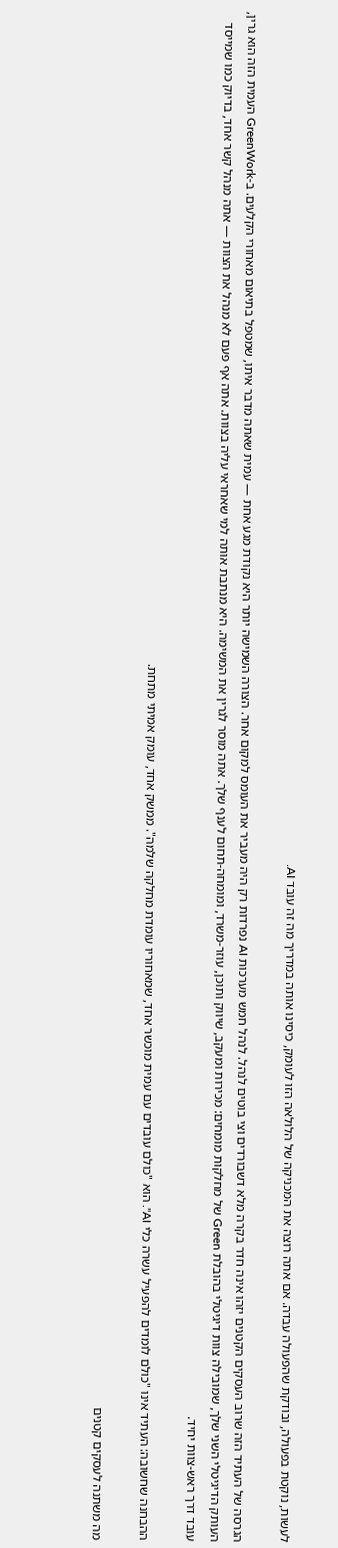לעשות, נוקטת בפעולה, ובודקת שהפעולה עבדה. אם אתה רוצה את המכניקה של הלולאה הזו לעומק, כיסינו אותה במדריך מה זה עובד AI.

הגרסה של העתיד הזה שרוב העסקים הקטנים יזהו אינה חדר בקרה מלא דשבורדים וצי בוטים לנהל. לנהל חמש מערכות AI נפרדות רק היה מעביר את העומס למקום אחר. הצורה השמישה יותר היא נקודת מגע אחת — עמית שאתה מדבר איתו, שמטפל בתיאום מאחורי הקלעים. ב-GreenWork העמית הזה הוא גרין, העותק הדיגיטלי השני שלך, שמובילה צוות דיגיטלי בהובלת Green של מחלקות מומחים: מכירות ומעקב, שיווק ותוכן, עוזר-משרד, ומומחה-תחום לענף שלך. אתה מוסר לגרין את המשימה. היא מנתבת אותה למי שאחראי עליה בצוות. אתה אף פעם לא מנהל את הצוות — אתה מנהל קשר אחד, בדיוק כמו שמייסד עובד דרך ראש-צוות יחיד.

ההבחנה שחשובה: העתיד אינו "כולם לומדים להפעיל עשרה כלי AI". הוא "כולם עובדים עם עמית מוכשר אחד, שמאחוריו עומדת מחלקה שלמה". ממשק אחד, עומק אמיתי מתחת.

מה משתנה לעסקים קטנים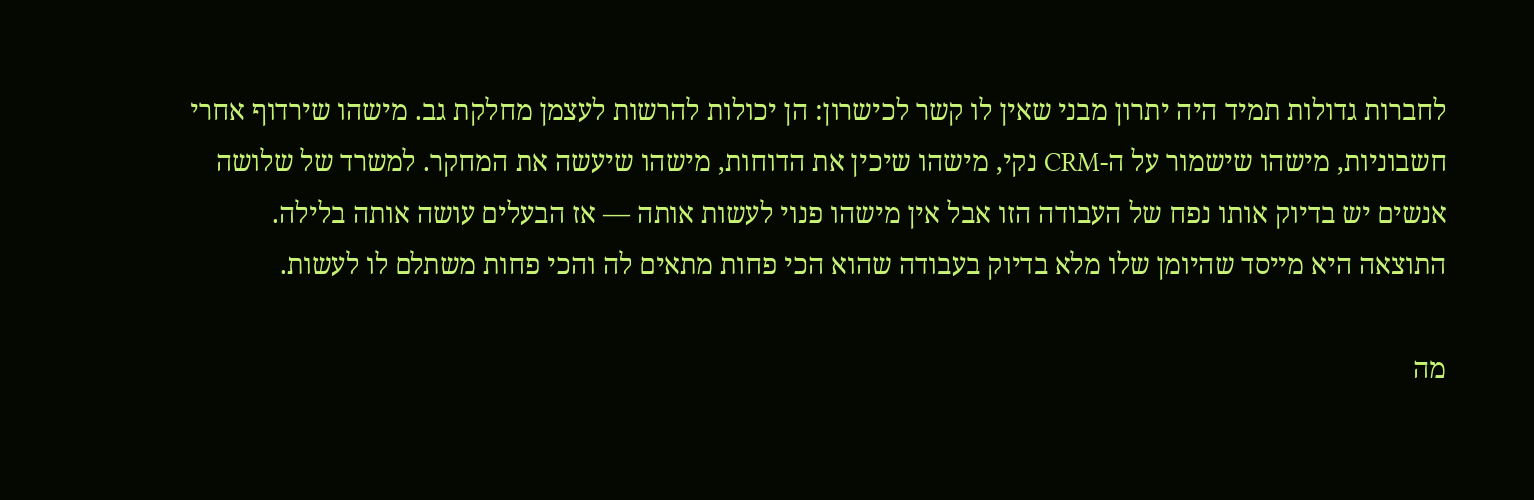לחברות גדולות תמיד היה יתרון מבני שאין לו קשר לכישרון: הן יכולות להרשות לעצמן מחלקת גב. מישהו שירדוף אחרי חשבוניות, מישהו שישמור על ה-CRM נקי, מישהו שיכין את הדוחות, מישהו שיעשה את המחקר. למשרד של שלושה אנשים יש בדיוק אותו נפח של העבודה הזו אבל אין מישהו פנוי לעשות אותה — אז הבעלים עושה אותה בלילה. התוצאה היא מייסד שהיומן שלו מלא בדיוק בעבודה שהוא הכי פחות מתאים לה והכי פחות משתלם לו לעשות.

מה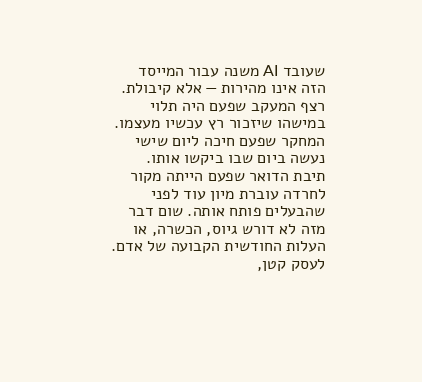שעובד AI משנה עבור המייסד הזה אינו מהירות — אלא קיבולת. רצף המעקב שפעם היה תלוי במישהו שיזכור רץ עכשיו מעצמו. המחקר שפעם חיכה ליום שישי נעשה ביום שבו ביקשו אותו. תיבת הדואר שפעם הייתה מקור לחרדה עוברת מיון עוד לפני שהבעלים פותח אותה. שום דבר מזה לא דורש גיוס, הכשרה, או העלות החודשית הקבועה של אדם. לעסק קטן,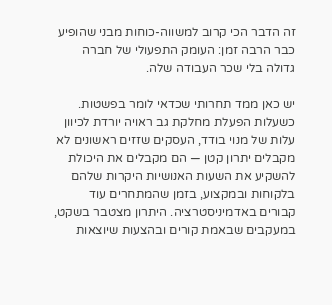זה הדבר הכי קרוב למשווה-כוחות מבני שהופיע כבר הרבה זמן: העומק התפעולי של חברה גדולה בלי שכר העבודה שלה.

יש כאן ממד תחרותי שכדאי לומר בפשטות. כשעלות הפעלת מחלקת גב ראויה יורדת לכיוון עלות של מנוי בודד, העסקים שזזים ראשונים לא מקבלים יתרון קטן — הם מקבלים את היכולת להשקיע את השעות האנושיות היקרות שלהם בלקוחות ובמקצוע, בזמן שהמתחרים עוד קבורים באדמיניסטרציה. היתרון מצטבר בשקט, במעקבים שבאמת קורים ובהצעות שיוצאות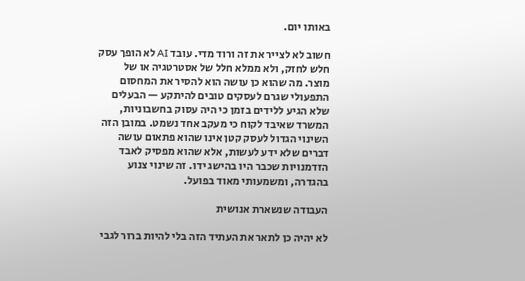באותו יום.

חשוב לא לצייר את זה ורוד מדי. עובד AI לא הופך עסק חלש לחזק, ולא ממלא חלל של אסטרטגיה או של מוצר. מה שהוא כן עושה הוא להסיר את המחסום התפעולי שגרם לעסקים טובים להיתקע — הבעלים שלא הגיע ללידים בזמן כי היה עסוק בחשבוניות, המשרד שאיבד לקוח כי מעקב אחד נשמט. במובן הזה השינוי הגדול לעסק קטן אינו שהוא פתאום עושה דברים שלא ידע לעשות, אלא שהוא מפסיק לאבד הזדמנויות שכבר היו בהישג ידו. זה שינוי צנוע בהגדרה, ומשמעותי מאוד בפועל.

העבודה שנשארת אנושית

לא יהיה כן לתאר את העתיד הזה בלי להיות ברור לגבי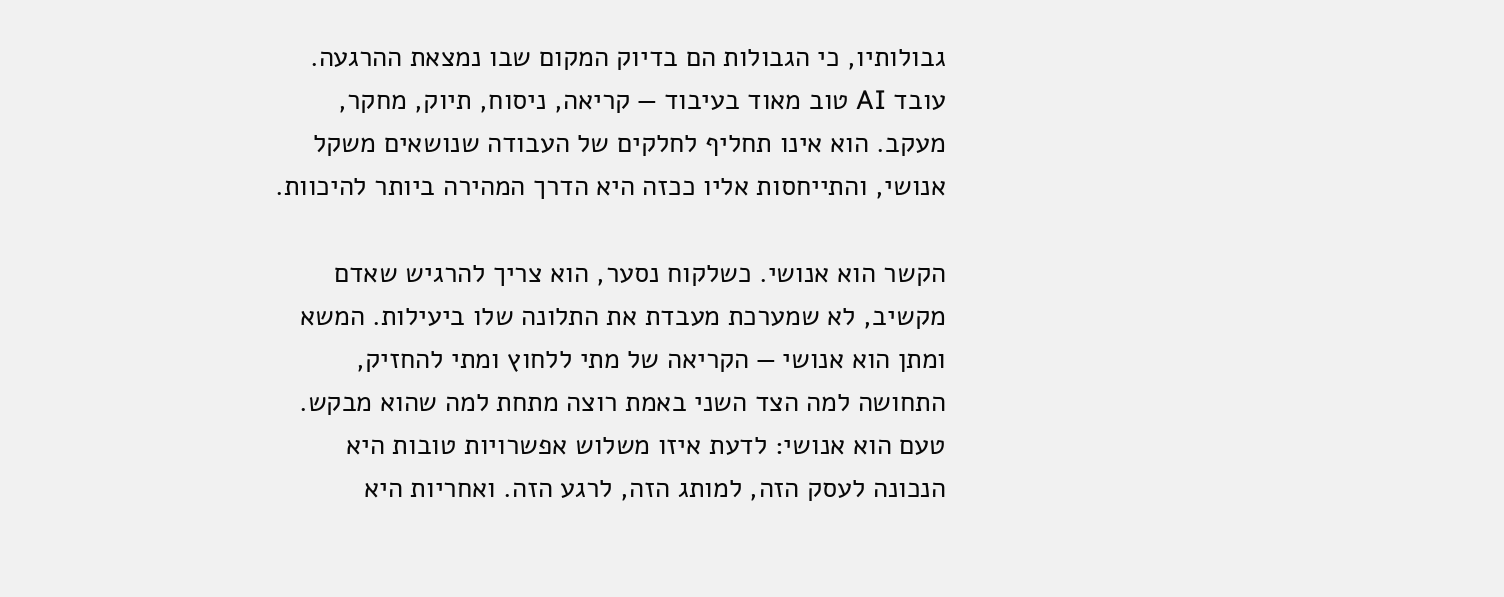גבולותיו, כי הגבולות הם בדיוק המקום שבו נמצאת ההרגעה. עובד AI טוב מאוד בעיבוד — קריאה, ניסוח, תיוק, מחקר, מעקב. הוא אינו תחליף לחלקים של העבודה שנושאים משקל אנושי, והתייחסות אליו ככזה היא הדרך המהירה ביותר להיכוות.

הקשר הוא אנושי. כשלקוח נסער, הוא צריך להרגיש שאדם מקשיב, לא שמערכת מעבדת את התלונה שלו ביעילות. המשא ומתן הוא אנושי — הקריאה של מתי ללחוץ ומתי להחזיק, התחושה למה הצד השני באמת רוצה מתחת למה שהוא מבקש. טעם הוא אנושי: לדעת איזו משלוש אפשרויות טובות היא הנכונה לעסק הזה, למותג הזה, לרגע הזה. ואחריות היא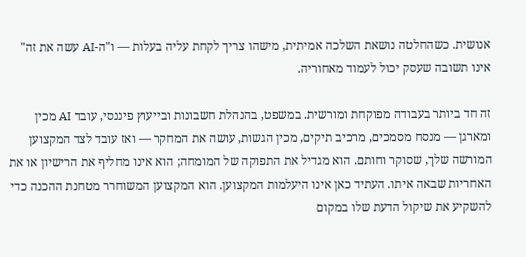אנושית. כשהחלטה נושאת השלכה אמיתית, מישהו צריך לקחת עליה בעלות — ו"ה-AI עשה את זה" אינו תשובה שעסק יכול לעמוד מאחוריה.

זה חד ביותר בעבודה מפוקחת ומורשית. במשפט, בהנהלת חשבונות ובייעוץ פיננסי, עובד AI מכין ומארגן — מנסח מסמכים, מרכיב תיקים, מכין הגשות, עושה את המחקר — ואז עובד לצד המקצוען המורשה שלך, שסוקר וחותם. הוא מגדיל את התפוקה של המומחה; הוא אינו מחליף את הרישיון או את האחריות שבאה איתו. העתיד כאן אינו היעלמות המקצוען. הוא המקצוען המשוחרר מטחנת ההכנה כדי להשקיע את שיקול הדעת שלו במקום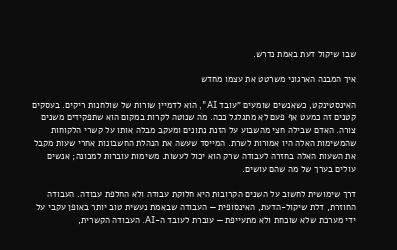שבו שיקול דעת באמת נדרש.

איך המבנה הארגוני משרטט את עצמו מחדש

האינסטינקט, כשאנשים שומעים "עובד AI", הוא לדמיין שורות של שולחנות ריקים. בעסקים קטנים זה כמעט אף פעם לא מתגלגל ככה. מה שנוטה לקרות במקום הוא שתפקידים משנים צורה. האדם שבילה חצי מהשבוע על הזנת נתונים ומעקב מבלה אותו על קשרי הלקוחות שהמשימות האלה היו אמורות לשרת. המייסד שעשה את הנהלת החשבונות אחרי שעות מקבל את השעות האלה בחזרה לעבודה שרק הוא יכול לעשות. משימות עוברות למכונה; אנשים עולים בערך של מה שהם עושים.

דרך שימושית לחשוב על השנים הקרובות היא חלוקת עבודה ולא החלפת עבודה. העבודה החוזרת, דלת שיקול-הדעת, האינסופית — העבודה שבאמת נעשית טוב יותר באופן עקבי על ידי מערכת שלא שוכחת ולא מתעייפת — עוברת לעובד ה-AI. העבודה הקשרית,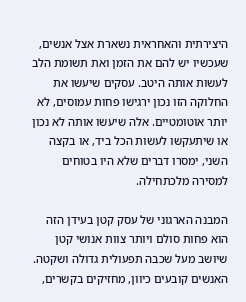היצירתית והאחראית נשארת אצל אנשים, שעכשיו יש להם את הזמן ואת תשומת הלב לעשות אותה היטב. עסקים שיעשו את החלוקה הזו נכון ירגישו פחות עמוסים, לא יותר אוטומטיים. אלה שיעשו אותה לא נכון או שיתעקשו לעשות הכל ביד, או בקצה השני, ימסרו דברים שלא היו בטוחים למסירה מלכתחילה.

המבנה הארגוני של עסק קטן בעידן הזה הוא פחות סולם ויותר צוות אנושי קטן שיושב מעל שכבה תפעולית גדולה ושקטה. האנשים קובעים כיוון, מחזיקים בקשרים,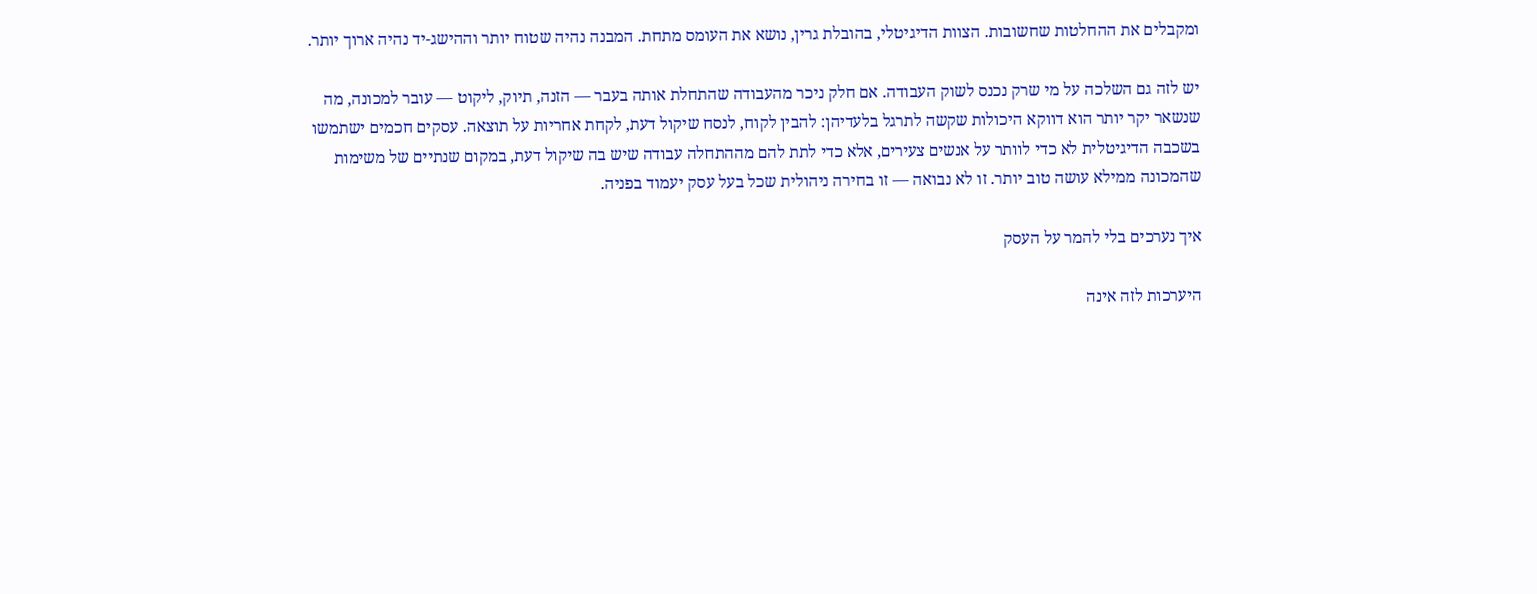ומקבלים את ההחלטות שחשובות. הצוות הדיגיטלי, בהובלת גרין, נושא את העומס מתחת. המבנה נהיה שטוח יותר וההישג-יד נהיה ארוך יותר.

יש לזה גם השלכה על מי שרק נכנס לשוק העבודה. אם חלק ניכר מהעבודה שהתחלת אותה בעבר — הזנה, תיוק, ליקוט — עובר למכונה, מה שנשאר יקר יותר הוא דווקא היכולות שקשה לתרגל בלעדיהן: להבין לקוח, לנסח שיקול דעת, לקחת אחריות על תוצאה. עסקים חכמים ישתמשו בשכבה הדיגיטלית לא כדי לוותר על אנשים צעירים, אלא כדי לתת להם מההתחלה עבודה שיש בה שיקול דעת, במקום שנתיים של משימות שהמכונה ממילא עושה טוב יותר. זו לא נבואה — זו בחירה ניהולית שכל בעל עסק יעמוד בפניה.

איך נערכים בלי להמר על העסק

היערכות לזה אינה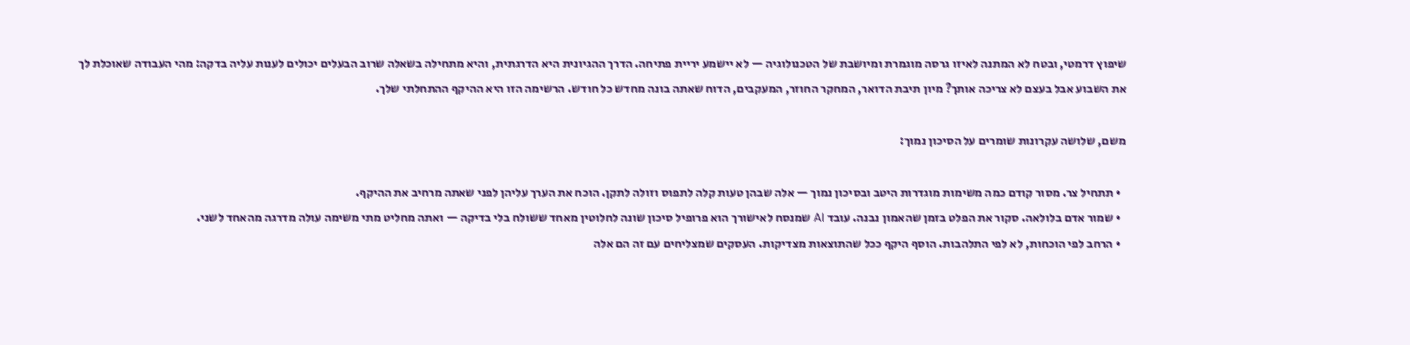שיפוץ דרמטי, ובטח לא המתנה לאיזו גרסה מוגמרת ומיושבת של הטכנולוגיה — לא יישמע יריית פתיחה. הדרך ההגיונית היא הדרגתית, והיא מתחילה בשאלה שרוב הבעלים יכולים לענות עליה בדקה: מהי העבודה שאוכלת לך את השבוע אבל בעצם לא צריכה אותך? מיון תיבת הדואר, המחקר החוזר, המעקבים, הדוח שאתה בונה מחדש כל חודש. הרשימה הזו היא ההיקף ההתחלתי שלך.

משם, שלושה עקרונות שומרים על הסיכון נמוך:

  • תתחיל צר. מסור קודם כמה משימות מוגדרות היטב ובסיכון נמוך — אלה שבהן טעות קלה לתפוס וזולה לתקן. הוכח את הערך עליהן לפני שאתה מרחיב את ההיקף.
  • שמור אדם בלולאה. סקור את הפלט בזמן שהאמון נבנה. עובד AI שמנסח לאישורך הוא פרופיל סיכון שונה לחלוטין מאחד ששולח בלי בדיקה — ואתה מחליט מתי משימה עולה מדרגה מהאחד לשני.
  • הרחב לפי הוכחות, לא לפי התלהבות. הוסף היקף ככל שהתוצאות מצדיקות. העסקים שמצליחים עם זה הם אלה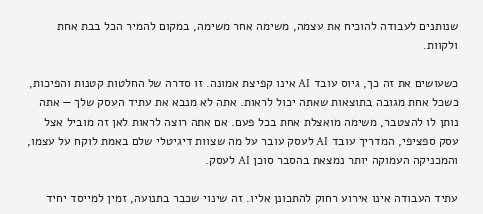שנותנים לעבודה להוכיח את עצמה, משימה אחר משימה, במקום להמיר הכל בבת אחת ולקוות.

כשעושים את זה כך, גיוס עובד AI אינו קפיצת אמונה. זו סדרה של החלטות קטנות והפיכות, כשכל אחת מגובה בתוצאות שאתה יכול לראות. אתה לא מנבא את עתיד העסק שלך — אתה נותן לו להצטבר, משימה מואצלת אחת בכל פעם. אם אתה רוצה לראות לאן זה מוביל אצל עסק ספציפי, המדריך עובד AI לעסק עובר על מה שצוות דיגיטלי שלם באמת לוקח על עצמו, והמכניקה העמוקה יותר נמצאת בהסבר סוכן AI לעסק.

עתיד העבודה אינו אירוע רחוק להתכונן אליו. זה שינוי שכבר בתנועה, זמין למייסד יחיד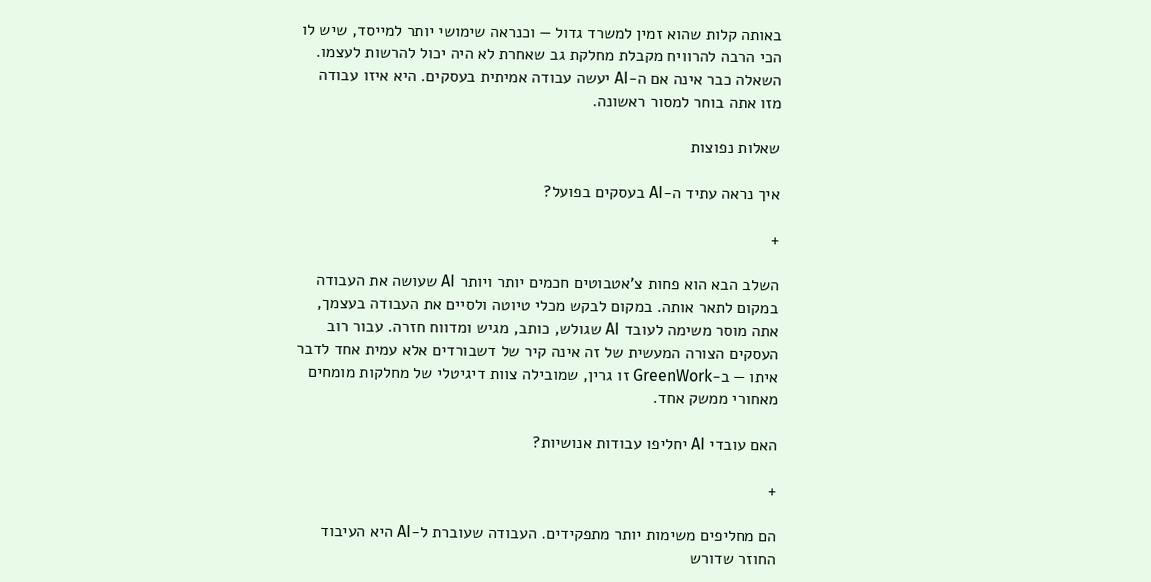באותה קלות שהוא זמין למשרד גדול — וכנראה שימושי יותר למייסד, שיש לו הכי הרבה להרוויח מקבלת מחלקת גב שאחרת לא היה יכול להרשות לעצמו. השאלה כבר אינה אם ה-AI יעשה עבודה אמיתית בעסקים. היא איזו עבודה מזו אתה בוחר למסור ראשונה.

שאלות נפוצות

איך נראה עתיד ה-AI בעסקים בפועל?

+

השלב הבא הוא פחות צ'אטבוטים חכמים יותר ויותר AI שעושה את העבודה במקום לתאר אותה. במקום לבקש מכלי טיוטה ולסיים את העבודה בעצמך, אתה מוסר משימה לעובד AI שגולש, כותב, מגיש ומדווח חזרה. עבור רוב העסקים הצורה המעשית של זה אינה קיר של דשבורדים אלא עמית אחד לדבר איתו — ב-GreenWork זו גרין, שמובילה צוות דיגיטלי של מחלקות מומחים מאחורי ממשק אחד.

האם עובדי AI יחליפו עבודות אנושיות?

+

הם מחליפים משימות יותר מתפקידים. העבודה שעוברת ל-AI היא העיבוד החוזר שדורש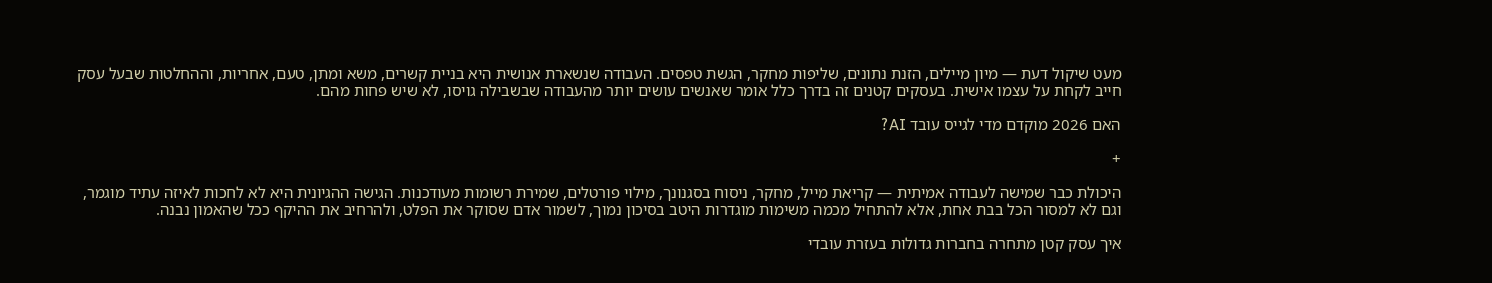מעט שיקול דעת — מיון מיילים, הזנת נתונים, שליפות מחקר, הגשת טפסים. העבודה שנשארת אנושית היא בניית קשרים, משא ומתן, טעם, אחריות, וההחלטות שבעל עסק חייב לקחת על עצמו אישית. בעסקים קטנים זה בדרך כלל אומר שאנשים עושים יותר מהעבודה שבשבילה גויסו, לא שיש פחות מהם.

האם 2026 מוקדם מדי לגייס עובד AI?

+

היכולת כבר שמישה לעבודה אמיתית — קריאת מייל, מחקר, ניסוח בסגנונך, מילוי פורטלים, שמירת רשומות מעודכנות. הגישה ההגיונית היא לא לחכות לאיזה עתיד מוגמר, וגם לא למסור הכל בבת אחת, אלא להתחיל מכמה משימות מוגדרות היטב בסיכון נמוך, לשמור אדם שסוקר את הפלט, ולהרחיב את ההיקף ככל שהאמון נבנה.

איך עסק קטן מתחרה בחברות גדולות בעזרת עובדי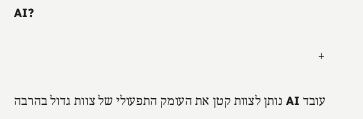AI?

+

עובד AI נותן לצוות קטן את העומק התפעולי של צוות גדול בהרבה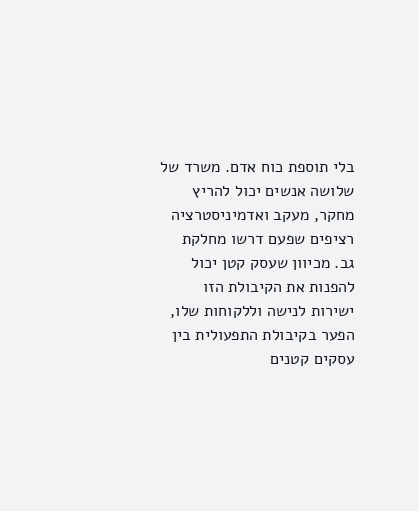בלי תוספת כוח אדם. משרד של שלושה אנשים יכול להריץ מחקר, מעקב ואדמיניסטרציה רציפים שפעם דרשו מחלקת גב. מכיוון שעסק קטן יכול להפנות את הקיבולת הזו ישירות לנישה וללקוחות שלו, הפער בקיבולת התפעולית בין עסקים קטנים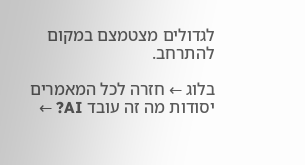לגדולים מצטמצם במקום להתרחב.

בלוג ← חזרה לכל המאמרים יסודות מה זה עובד AI? ←